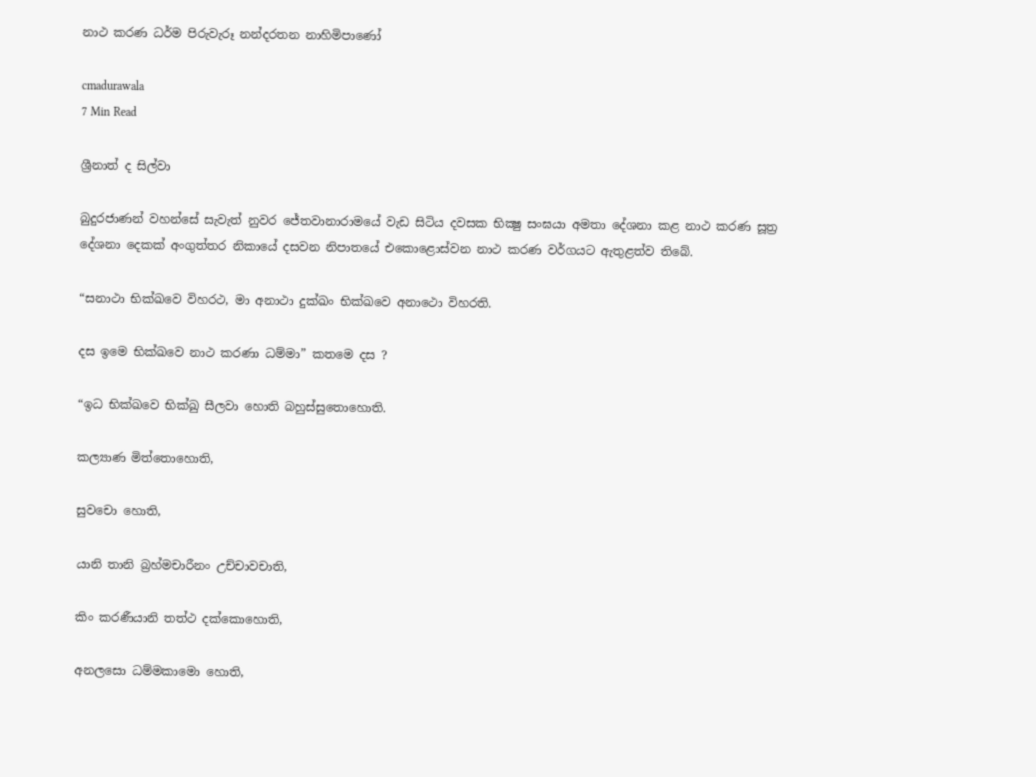නාථ කරණ ධර්ම පිරුවැරූ නන්දරතන නාහිමිපාණෝ

cmadurawala
7 Min Read

ශ්‍රීනාත් ද සිල්වා

බුදුරජාණන් වහන්සේ සැවැත් නුවර ජේතවානාරාමයේ වැඩ සිටිය දවසක භික්‍ෂු සංඝයා අමතා දේශනා කළ නාථ කරණ සූත්‍ර දේශනා දෙකක් අංගුත්තර නිකායේ දසවන නිපාතයේ එකොළොස්වන නාථ කරණ වර්ගයට ඇතුළත්ව තිබේ.

“සනාථා භික්ඛවෙ විහරථ, මා අනාථා දුක්ඛං භික්ඛවෙ අනාථො විහරති.

දස ඉමෙ භික්ඛවෙ නාථ කරණා ධම්මා” කතමෙ දස ?

“ඉධ භික්ඛවෙ භික්ඛු සීලවා හොති බහුස්සුතොහොති.

කල්‍යාණ මිත්තොහොති,

සුවචො හොති,

යානි තානි බ්‍රහ්මචාරීනං උච්චාවචාති,

කිං කරණීයානි තත්ථ දක්කොහොති,

අනලසො ධම්මකාමො හොති,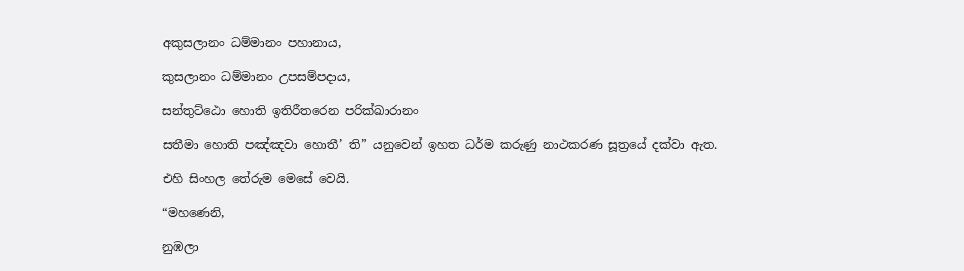අකුසලානං ධම්මානං පහානාය,

කුසලානං ධම්මානං උපසම්පදාය,

සන්තුට්ඨො හොති ඉතිරීතරෙන පරික්ඛාරානං

සතීමා හොති පඤ්ඤවා හොතී’ ති” යනුවෙන් ඉහත ධර්ම කරුණු නාථකරණ සූත්‍රයේ දක්වා ඇත.

එහි සිංහල තේරුම මෙසේ වෙයි.

“මහණෙනි,

නුඹලා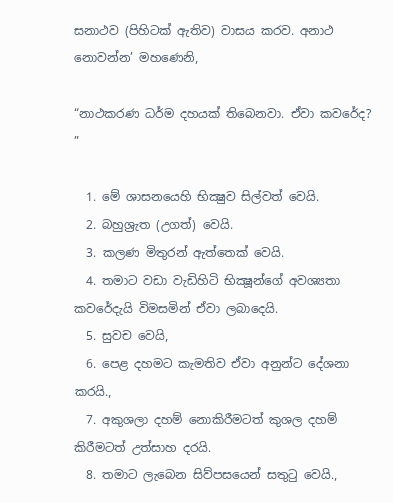සනාථව (පිහිටක් ඇතිව) වාසය කරව. අනාථ නොවන්න’ මහණෙනි,

“නාථකරණ ධර්ම දහයක් තිබෙනවා. ඒවා කවරේද? ”

  1. මේ ශාසනයෙහි භික්‍ෂුව සිල්වත් වෙයි.
  2. බහුශ්‍රැත (උගත්) වෙයි.
  3. කලණ මිතුරන් ඇත්තෙක් වෙයි.
  4. තමාට වඩා වැඩිහිටි භික්‍ෂූන්ගේ අවශ්‍යතා කවරේදැයි විමසමින් ඒවා ලබාදෙයි.
  5. සුවච වෙයි,
  6. පෙළ දහමට කැමතිව ඒවා අනුන්ට දේශනා කරයි.,
  7. අකුශලා දහම් නොකිරීමටත් කුශල දහම් කිරීමටත් උත්සාහ දරයි.
  8. තමාට ලැබෙන සිව්පසයෙන් සතුටු වෙයි.,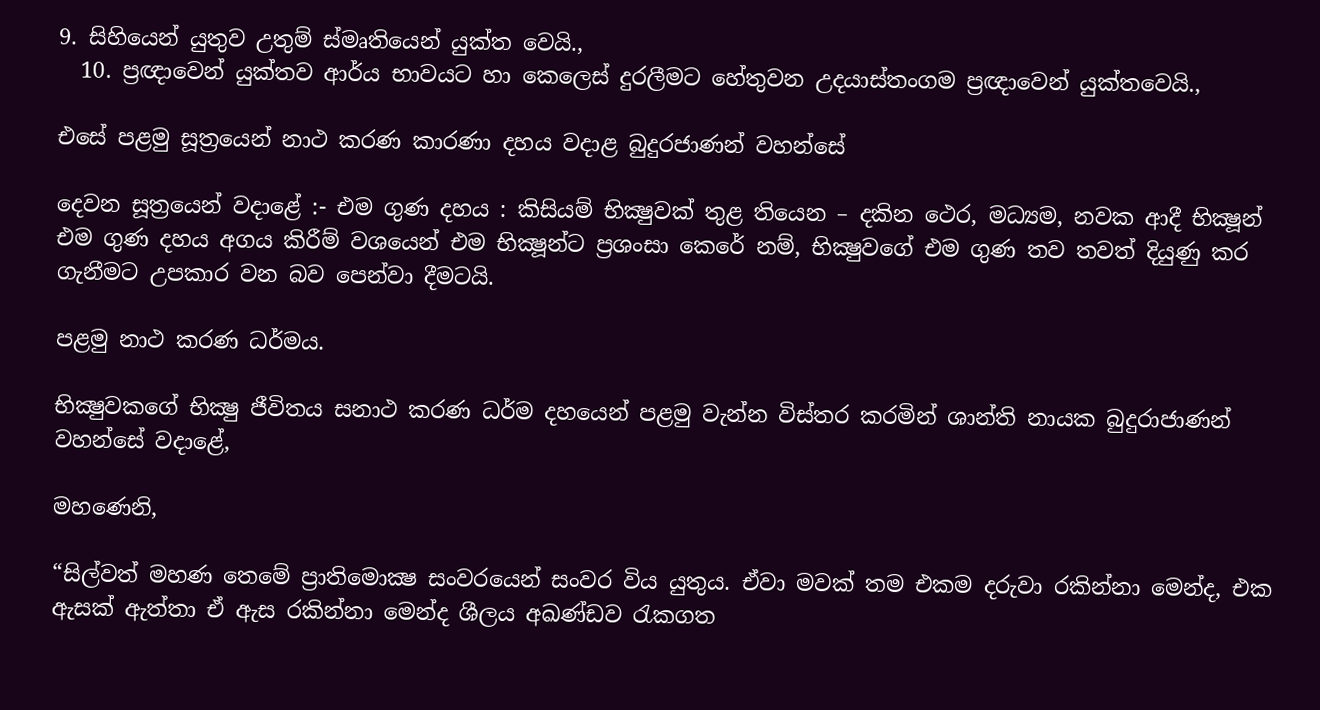9. සිහියෙන් යුතුව උතුම් ස්මෘතියෙන් යුක්ත වෙයි.,
  10. ප්‍රඥාවෙන් යුක්තව ආර්ය භාවයට හා කෙලෙස් දුරලීමට හේතුවන උදයාස්තංගම ප්‍රඥාවෙන් යුක්තවෙයි.,

එසේ පළමු සූත්‍රයෙන් නාථ කරණ කාරණා දහය වදාළ බුදුරජාණන් වහන්සේ

දෙවන සූත්‍රයෙන් වදාළේ :- එම ගුණ දහය : කිසියම් භික්‍ෂුවක් තුළ තියෙන – දකින ථෙර, මධ්‍යම, නවක ආදී භික්‍ෂූන් එම ගුණ දහය අගය කිරීම් වශයෙන් එම භික්‍ෂූන්ට ප්‍රශංසා කෙරේ නම්, භික්‍ෂුවගේ එම ගුණ තව තවත් දියුණු කර ගැනීමට උපකාර වන බව පෙන්වා දීමටයි.

පළමු නාථ කරණ ධර්මය.

භික්‍ෂුවකගේ භික්‍ෂු ජීවිතය සනාථ කරණ ධර්ම දහයෙන් පළමු වැන්න විස්තර කරමින් ශාන්ති නායක බුදුරාජාණන් වහන්සේ වදාළේ,

මහණෙනි,

“සිල්වත් මහණ තෙමේ ප්‍රාතිමොක්‍ෂ සංවරයෙන් සංවර විය යුතුය. ඒවා මවක් තම එකම දරුවා රකින්නා මෙන්ද, එක ඇසක් ඇත්තා ඒ ඇස රකින්නා මෙන්ද ශීලය අඛණ්ඩව රැකගත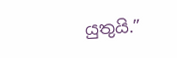යුතුයි.”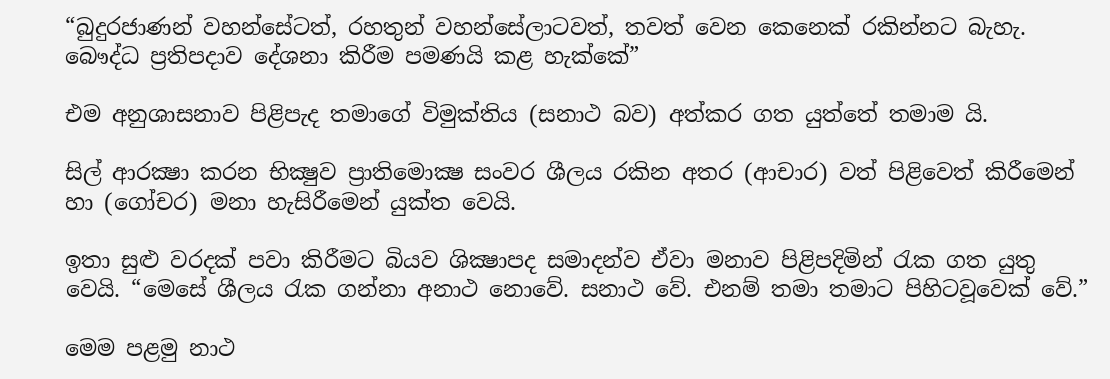“බුදුරජාණන් වහන්සේටත්, රහතුන් වහන්සේලාටවත්, තවත් වෙන කෙනෙක් රකින්නට බැහැ. බෞද්ධ ප්‍රතිපදාව දේශනා කිරීම පමණයි කළ හැක්කේ”

එම අනුශාසනාව පිළිපැද තමාගේ විමුක්තිය (සනාථ බව) අත්කර ගත යුත්තේ තමාම යි.

සිල් ආරක්‍ෂා කරන භික්‍ෂුව ප්‍රාතිමොක්‍ෂ සංවර ශීලය රකින අතර (ආචාර) වත් පිළිවෙත් කිරීමෙන් හා (ගෝචර) මනා හැසිරීමෙන් යුක්ත වෙයි.

ඉතා සුළු වරදක් පවා කිරීමට බියව ශික්‍ෂාපද සමාදන්ව ඒවා මනාව පිළිපදිමින් රැක ගත යුතු වෙයි. “මෙසේ ශීලය රැක ගන්නා අනාථ නොවේ. සනාථ වේ. එනම් තමා තමාට පිහිටවූවෙක් වේ.”

මෙම පළමු නාථ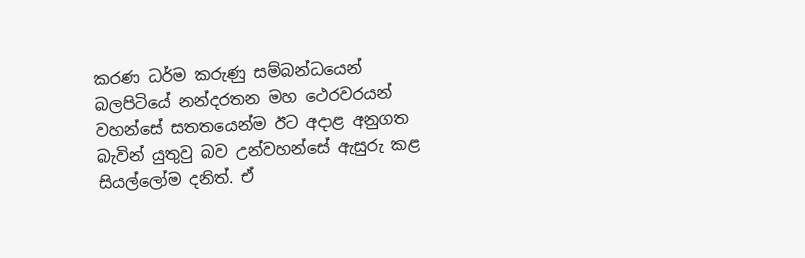කරණ ධර්ම කරුණු සම්බන්ධයෙන් බලපිටියේ නන්දරතන මහ ථෙරවරයන් වහන්සේ සතතයෙන්ම ඊට අදාළ අනුගත බැවින් යුතුවු බව උන්වහන්සේ ඇසුරු කළ සියල්ලෝම දනිත්. ඒ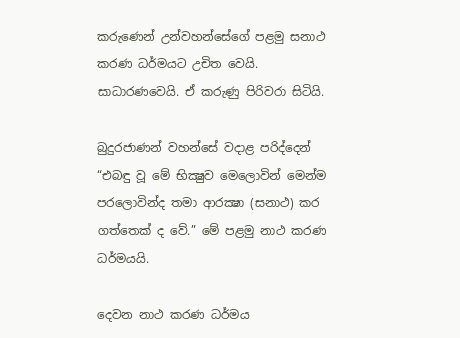කරුණෙන් උන්වහන්සේගේ පළමු සනාථ කරණ ධර්මයට උචිත වෙයි. සාධාරණවෙයි. ඒ කරුණු පිරිවරා සිටියි.

බුදුරජාණන් වහන්සේ වදාළ පරිද්දෙන් “එබඳු වූ මේ භික්‍ෂුව මෙලොවින් මෙන්ම පරලොවින්ද තමා ආරක්‍ෂා (සනාථ) කර ගත්තෙක් ද වේ.” මේ පළමු නාථ කරණ ධර්මයයි.

දෙවන නාථ කරණ ධර්මය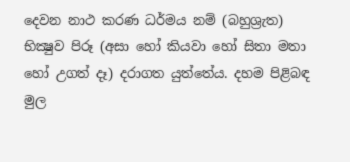දෙවන නාථ කරණ ධර්මය නම් (බහුශ්‍රැත) භික්‍ෂුව පිරූ (අසා හෝ කියවා හෝ සිතා මතා හෝ උගත් දෑ) දරාගත යුත්තේය. දහම පිළිබඳ මුල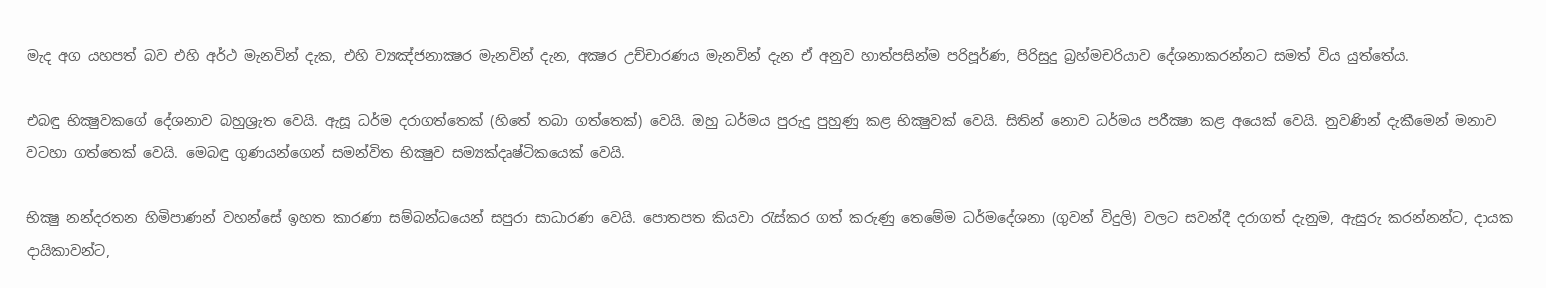මැද අග යහපත් බව එහි අර්ථ මැනවින් දැක, එහි ව්‍යඤ්ජනාක්‍ෂර මැනවින් දැන, අක්‍ෂර උච්චාරණය මැනවින් දැන ඒ අනුව හාත්පසින්ම පරිපූර්ණ, පිරිසුදු බ්‍රහ්මචරියාව දේශනාකරන්නට සමත් විය යුත්තේය.

එබඳු භික්‍ෂුවකගේ දේශනාව බහුශ්‍රැත වෙයි. ඇසූ ධර්ම දරාගත්තෙක් (හිතේ තබා ගත්තෙක්) වෙයි. ඔහු ධර්මය පුරුදු පුහුණු කළ භික්‍ෂුවක් වෙයි. සිතින් නොව ධර්මය පරීක්‍ෂා කළ අයෙක් වෙයි. නුවණින් දැකීමෙන් මනාව වටහා ගත්තෙක් වෙයි. මෙබඳු ගුණයන්ගෙන් සමන්විත භික්‍ෂුව සම්‍යක්දෘෂ්ටිකයෙක් වෙයි.

භික්‍ෂු නන්දරතන හිමිපාණන් වහන්සේ ඉහත කාරණා සම්බන්ධයෙන් සපුරා සාධාරණ වෙයි. පොතපත කියවා රැස්කර ගත් කරුණු තෙමේම ධර්මදේශනා (ගුවන් විදුලි) වලට සවන්දී දරාගත් දැනුම, ඇසුරු කරන්නන්ට, දායක දායිකාවන්ට,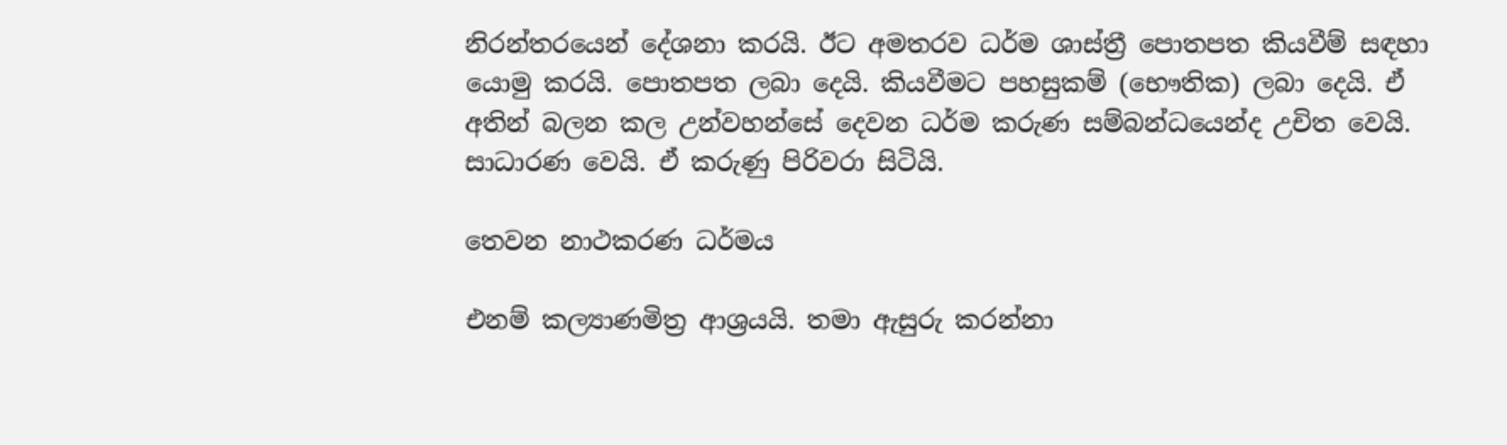නිරන්තරයෙන් දේශනා කරයි. ඊට අමතරව ධර්ම ශාස්ත්‍රී පොතපත කියවීම් සඳහා යොමු කරයි. පොතපත ලබා දෙයි. කියවීමට පහසුකම් (භෞතික) ලබා දෙයි. ඒ අතින් බලන කල උන්වහන්සේ දෙවන ධර්ම කරුණ සම්බන්ධයෙන්ද උචිත වෙයි. සාධාරණ වෙයි. ඒ කරුණු පිරිවරා සිටියි.

තෙවන නාථකරණ ධර්මය

එනම් කල්‍යාණමිත්‍ර ආශ්‍රයයි. තමා ඇසුරු කරන්නා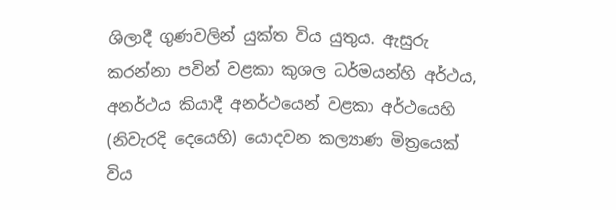ශිලාදී ගුණවලින් යුක්ත විය යුතුය. ඇසුරු කරන්නා පවින් වළකා කුශල ධර්මයන්හි අර්ථය, අනර්ථය කියාදී අනර්ථයෙන් වළකා අර්ථයෙහි (නිවැරදි දෙයෙහි) යොදවන කල්‍යාණ මිත්‍රයෙක් විය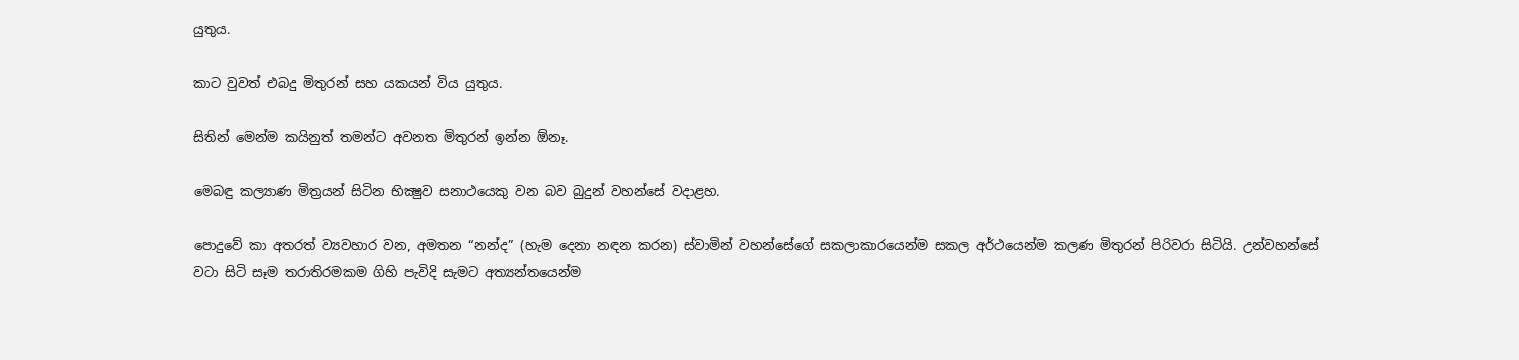යුතුය.

කාට වුවත් එබදු මිතුරන් සහ යකයන් විය යුතුය.

සිතින් මෙන්ම කයිනුත් තමන්ට අවනත මිතුරන් ඉන්න ඕනෑ.

මෙබඳු කල්‍යාණ මිත්‍රයන් සිටින භික්‍ෂුව සනාථයෙකු වන බව බුදුන් වහන්සේ වදාළහ.

පොදුවේ කා අතරත් ව්‍යවහාර වන, අමතන “නන්ද” (හැම දෙනා නඳන කරන) ස්වාමින් වහන්සේගේ සකලාකාරයෙන්ම සකල අර්ථයෙන්ම කලණ මිතුරන් පිරිවරා සිටියි. උන්වහන්සේ වටා සිටි සෑම තරාතිරමකම ගිහි පැවිදි සැමට අත්‍යන්තයෙන්ම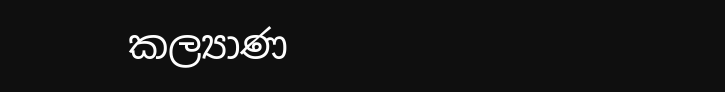කල්‍යාණ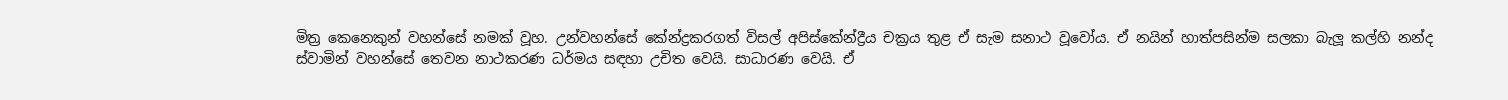මිත්‍ර කෙනෙකුන් වහන්සේ නමක් වූහ. උන්වහන්සේ කේන්ද්‍රකරගත් විසල් අපිස්කේන්ද්‍රීය චක්‍රය තුළ ඒ සැම සනාථ වූවෝය. ඒ නයින් හාත්පසින්ම සලකා බැලූ කල්හි නන්ද ස්වාමින් වහන්සේ තෙවන නාථකරණ ධර්මය සඳහා උචිත වෙයි. සාධාරණ වෙයි. ඒ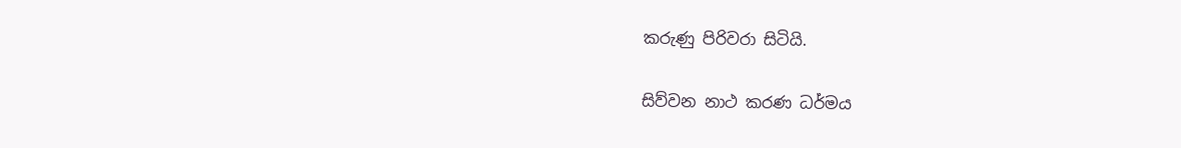කරුණු පිරිවරා සිටියි.

සිව්වන නාථ කරණ ධර්මය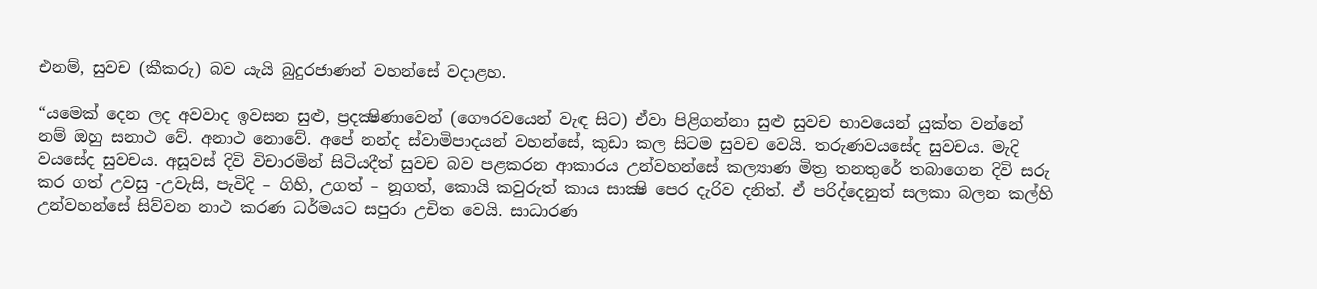එනම්, සුවච (කීකරු) බව යැයි බුදුරජාණන් වහන්සේ වදාළහ.

“යමෙක් දෙන ලද අවවාද ඉවසන සුළු, ප්‍රදක්‍ෂිණාවෙන් (ගෞරවයෙන් වැඳ සිට) ඒවා පිළිගන්නා සුළු සුවච භාවයෙන් යුක්ත වන්නේ නම් ඔහු සනාථ වේ. අනාථ නොවේ. අපේ නන්ද ස්වාමිපාදයන් වහන්සේ, කුඩා කල සිටම සුවච වෙයි. තරුණවයසේද සුවචය. මැදි වයසේද සුවචය. අසූවස් දිවි විචාරමින් සිටියදීත් සුවච බව පළකරන ආකාරය උන්වහන්සේ කල්‍යාණ මිත්‍ර තනතුරේ තබාගෙන දිවි සරු කර ගත් උවසු -උවැසි, පැවිදි – ගිහි, උගත් – නූගත්, කොයි කවුරුත් කාය සාක්‍ෂි පෙර දැරිව දනිත්. ඒ පරිද්දෙනුත් සලකා බලන කල්හි උන්වහන්සේ සිව්වන නාථ කරණ ධර්මයට සපුරා උචිත වෙයි. සාධාරණ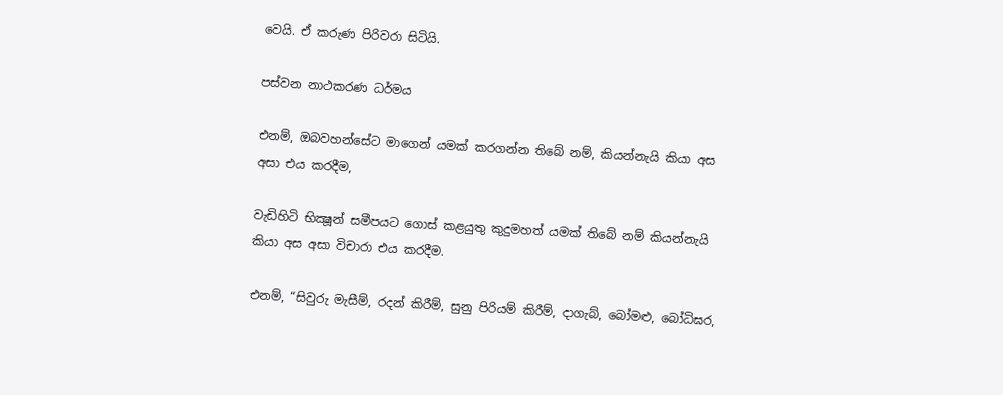වෙයි. ඒ කරුණ පිරිවරා සිටියි.

පස්වන නාථකරණ ධර්මය

එනම්, ඔබවහන්සේට මාගෙන් යමක් කරගන්න තිබේ නම්, කියන්නැයි කියා අස අසා එය කරදීම,

වැඩිහිටි භික්‍ෂූන් සමීපයට ගොස් කළයුතු කුදුමහත් යමක් තිබේ නම් කියන්නැයි කියා අස අසා විචාරා එය කරදීම.

එනම්, “සිවුරු මැසීම්, රදන් කිරීම්, සුනු පිරියම් කිරීම්, දාගැබ්, බෝමළු, බෝධිඝර,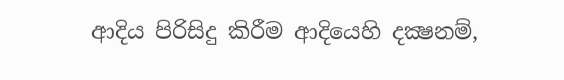ආදිය පිරිසිදු කිරීම ආදියෙහි දක්‍ෂනම්,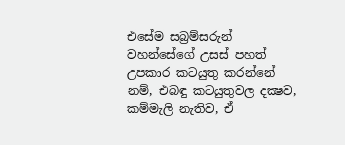එසේම සබ්‍රම්සරුන් වහන්සේගේ උසස් පහත් උපකාර කටයුතු කරන්නේ නම්, එබඳු කටයුතුවල දක්‍ෂව, කම්මැලි නැතිව, ඒ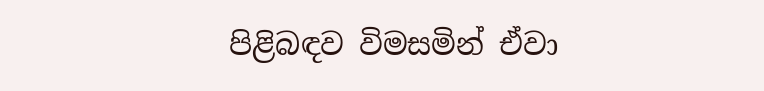පිළිබඳව විමසමින් ඒවා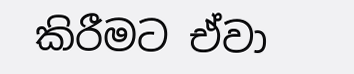කිරීමට ඒවා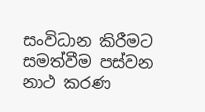සංවිධාන කිරීමට සමත්වීම පස්වන නාථ කරණ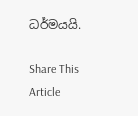ධර්මයයි.

Share This Article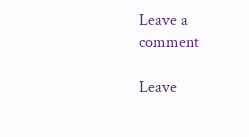Leave a comment

Leave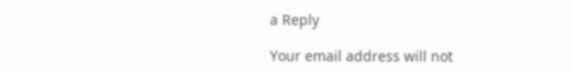a Reply

Your email address will not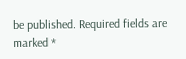be published. Required fields are marked *